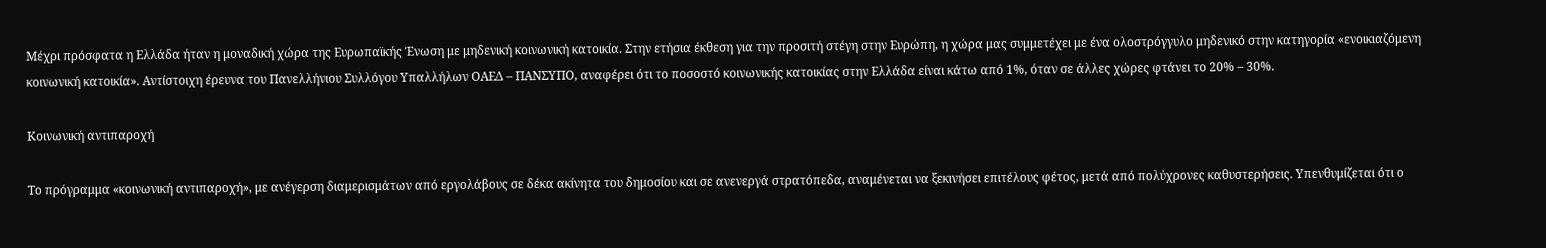Mέχρι πρόσφατα η Ελλάδα ήταν η μοναδική χώρα της Ευρωπαϊκής Ένωση με μηδενική κοινωνική κατοικία. Στην ετήσια έκθεση για την προσιτή στέγη στην Ευρώπη, η χώρα μας συμμετέχει με ένα ολοστρόγγυλο μηδενικό στην κατηγορία «ενοικιαζόμενη κοινωνική κατοικία». Αντίστοιχη έρευνα του Πανελλήνιου Συλλόγου Υπαλλήλων ΟΑΕΔ – ΠΑΝΣΥΠΟ, αναφέρει ότι το ποσοστό κοινωνικής κατοικίας στην Ελλάδα είναι κάτω από 1%, όταν σε άλλες χώρες φτάνει το 20% – 30%.

Κοινωνική αντιπαροχή

Το πρόγραμμα «κοινωνική αντιπαροχή», με ανέγερση διαμερισμάτων από εργολάβους σε δέκα ακίνητα του δημοσίου και σε ανενεργά στρατόπεδα, αναμένεται να ξεκινήσει επιτέλους φέτος, μετά από πολύχρονες καθυστερήσεις. Υπενθυμίζεται ότι ο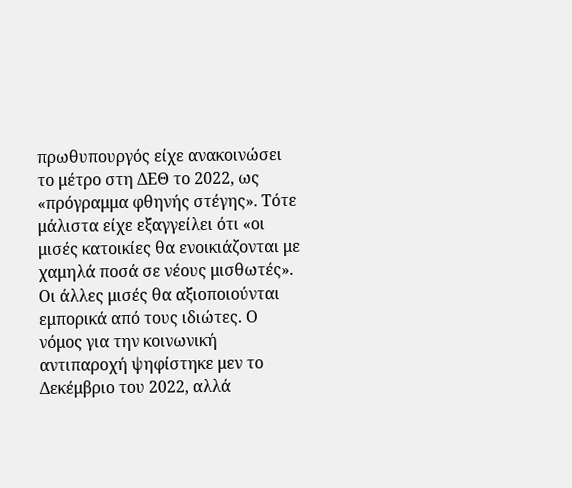πρωθυπουργός είχε ανακοινώσει το μέτρο στη ΔΕΘ το 2022, ως «πρόγραμμα φθηνής στέγης». Τότε μάλιστα είχε εξαγγείλει ότι «οι μισές κατοικίες θα ενοικιάζονται με χαμηλά ποσά σε νέους μισθωτές». Οι άλλες μισές θα αξιοποιούνται εμπορικά από τους ιδιώτες. Ο νόμος για την κοινωνική αντιπαροχή ψηφίστηκε μεν το Δεκέμβριο του 2022, αλλά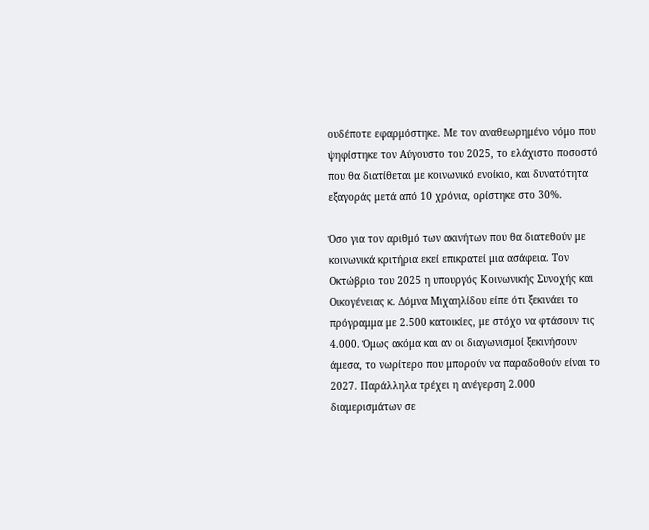ουδέποτε εφαρμόστηκε. Με τον αναθεωρημένο νόμο που ψηφίστηκε τον Αύγουστο του 2025, το ελάχιστο ποσοστό που θα διατίθεται με κοινωνικό ενοίκιο, και δυνατότητα εξαγοράς μετά από 10 χρόνια, ορίστηκε στο 30%.

Όσο για τον αριθμό των ακινήτων που θα διατεθούν με κοινωνικά κριτήρια εκεί επικρατεί μια ασάφεια. Τον Οκτώβριο του 2025 η υπουργός Κοινωνικής Συνοχής και Οικογένειας κ. Δόμνα Μιχαηλίδου είπε ότι ξεκινάει το πρόγραμμα με 2.500 κατοικίες, με στόχο να φτάσουν τις 4.000. Όμως ακόμα και αν οι διαγωνισμοί ξεκινήσουν άμεσα, το νωρίτερο που μπορούν να παραδοθούν είναι το 2027. Παράλληλα τρέχει η ανέγερση 2.000 διαμερισμάτων σε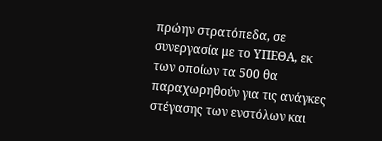πρώην στρατόπεδα, σε συνεργασία με το ΥΠΕΘΑ, εκ των οποίων τα 500 θα παραχωρηθούν για τις ανάγκες στέγασης των ενστόλων και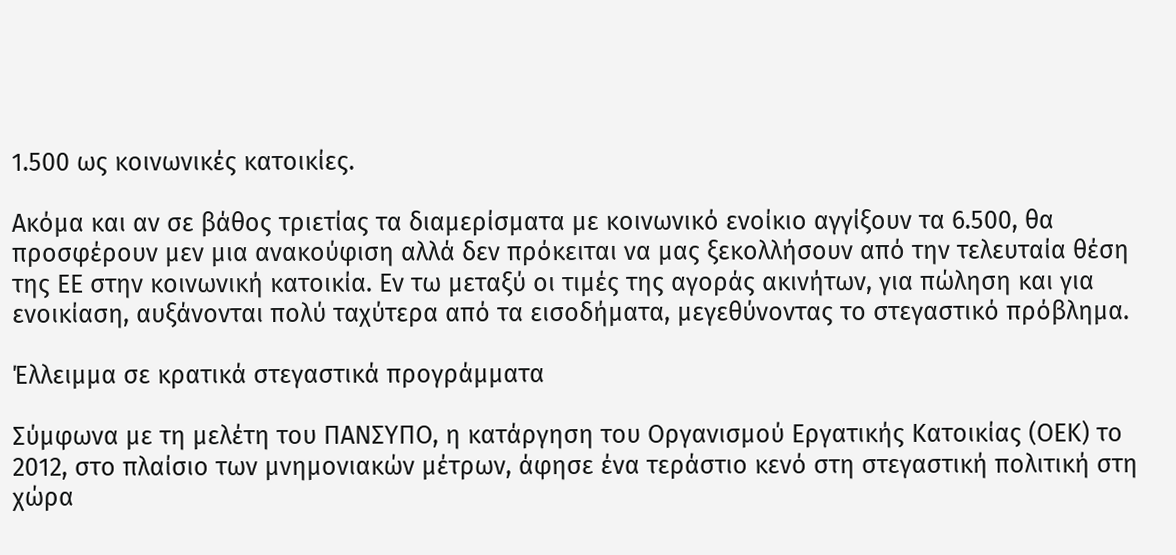1.500 ως κοινωνικές κατοικίες.

Ακόμα και αν σε βάθος τριετίας τα διαμερίσματα με κοινωνικό ενοίκιο αγγίξουν τα 6.500, θα προσφέρουν μεν μια ανακούφιση αλλά δεν πρόκειται να μας ξεκολλήσουν από την τελευταία θέση της ΕΕ στην κοινωνική κατοικία. Εν τω μεταξύ οι τιμές της αγοράς ακινήτων, για πώληση και για ενοικίαση, αυξάνονται πολύ ταχύτερα από τα εισοδήματα, μεγεθύνοντας το στεγαστικό πρόβλημα.

Έλλειμμα σε κρατικά στεγαστικά προγράμματα

Σύμφωνα με τη μελέτη του ΠΑΝΣΥΠΟ, η κατάργηση του Οργανισμού Εργατικής Κατοικίας (ΟΕΚ) το 2012, στο πλαίσιο των μνημονιακών μέτρων, άφησε ένα τεράστιο κενό στη στεγαστική πολιτική στη χώρα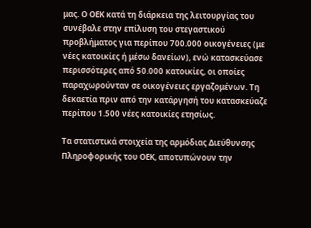μας. Ο ΟΕΚ κατά τη διάρκεια της λειτουργίας του συνέβαλε στην επίλυση του στεγαστικού προβλήματος για περίπου 700.000 οικογένειες (με νέες κατοικίες ή μέσω δανείων), ενώ κατασκεύασε περισσότερες από 50.000 κατοικίες, οι οποίες παραχωρούνταν σε οικογένειες εργαζομένων. Τη δεκαετία πριν από την κατάργησή του κατασκεύαζε περίπου 1.500 νέες κατοικίες ετησίως.

Τα στατιστικά στοιχεία της αρμόδιας Διεύθυνσης Πληροφορικής του ΟΕΚ, αποτυπώνουν την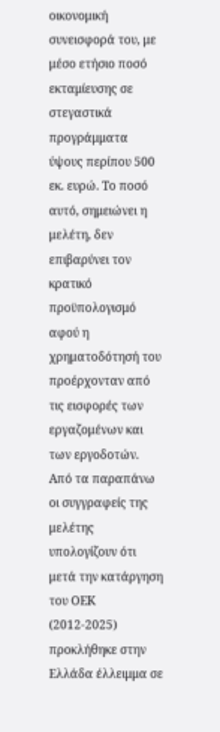οικονομική συνεισφορά του, με μέσο ετήσιο ποσό εκταμίευσης σε στεγαστικά προγράμματα ύψους περίπου 500 εκ. ευρώ. Το ποσό αυτό, σημειώνει η μελέτη, δεν επιβαρύνει τον κρατικό προϋπολογισμό αφού η χρηματοδότησή του προέρχονταν από τις εισφορές των εργαζομένων και των εργοδοτών. Από τα παραπάνω οι συγγραφείς της μελέτης υπολογίζουν ότι μετά την κατάργηση του ΟΕΚ (2012-2025) προκλήθηκε στην Ελλάδα έλλειμμα σε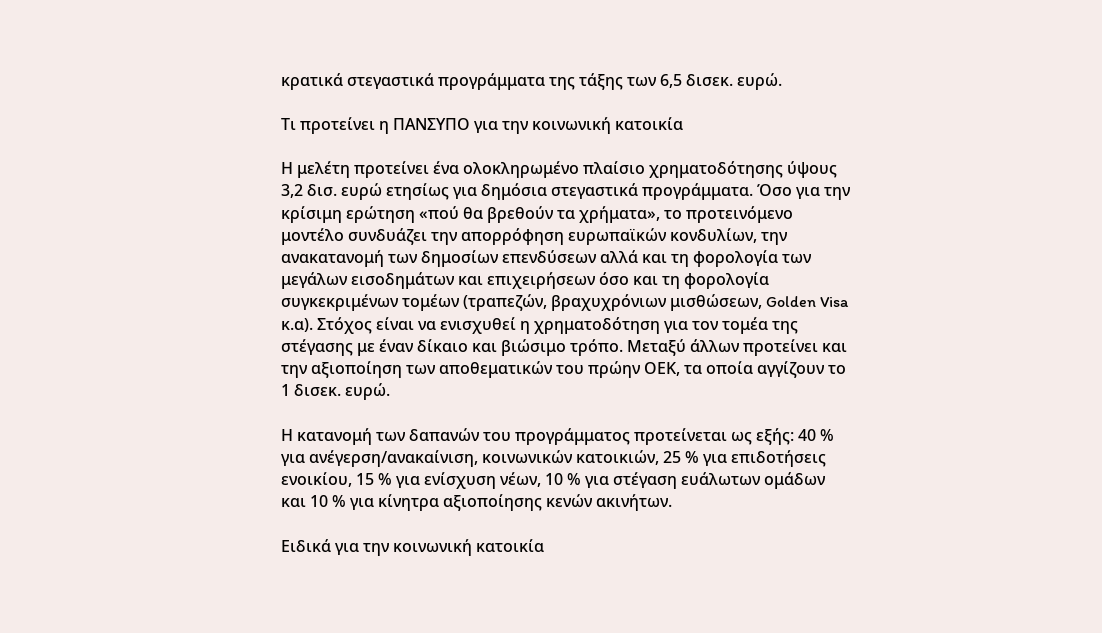κρατικά στεγαστικά προγράμματα της τάξης των 6,5 δισεκ. ευρώ.

Τι προτείνει η ΠΑΝΣΥΠΟ για την κοινωνική κατοικία

Η μελέτη προτείνει ένα ολοκληρωμένο πλαίσιο χρηματοδότησης ύψους 3,2 δισ. ευρώ ετησίως για δημόσια στεγαστικά προγράμματα. Όσο για την κρίσιμη ερώτηση «πού θα βρεθούν τα χρήματα», το προτεινόμενο μοντέλο συνδυάζει την απορρόφηση ευρωπαϊκών κονδυλίων, την ανακατανομή των δημοσίων επενδύσεων αλλά και τη φορολογία των μεγάλων εισοδημάτων και επιχειρήσεων όσο και τη φορολογία συγκεκριμένων τομέων (τραπεζών, βραχυχρόνιων μισθώσεων, Golden Visa κ.α). Στόχος είναι να ενισχυθεί η χρηματοδότηση για τον τομέα της στέγασης με έναν δίκαιο και βιώσιμο τρόπο. Μεταξύ άλλων προτείνει και την αξιοποίηση των αποθεματικών του πρώην ΟΕΚ, τα οποία αγγίζουν το 1 δισεκ. ευρώ.

Η κατανομή των δαπανών του προγράμματος προτείνεται ως εξής: 40 % για ανέγερση/ανακαίνιση, κοινωνικών κατοικιών, 25 % για επιδοτήσεις ενοικίου, 15 % για ενίσχυση νέων, 10 % για στέγαση ευάλωτων ομάδων και 10 % για κίνητρα αξιοποίησης κενών ακινήτων.

Ειδικά για την κοινωνική κατοικία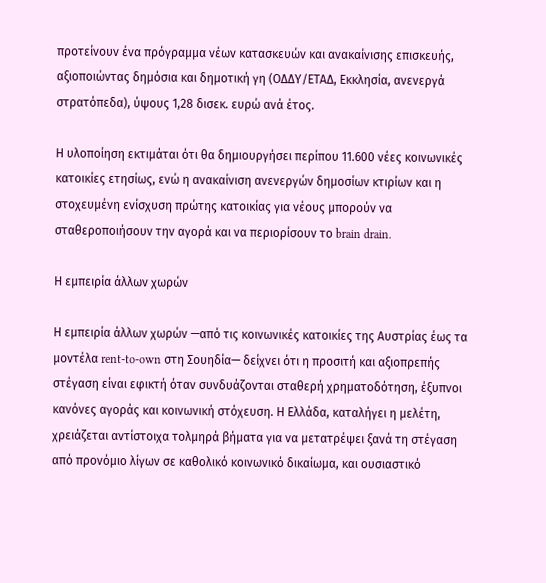προτείνουν ένα πρόγραμμα νέων κατασκευών και ανακαίνισης επισκευής, αξιοποιώντας δημόσια και δημοτική γη (ΟΔΔΥ/ΕΤΑΔ, Εκκλησία, ανενεργά στρατόπεδα), ύψους 1,28 δισεκ. ευρώ ανά έτος.

Η υλοποίηση εκτιμάται ότι θα δημιουργήσει περίπου 11.600 νέες κοινωνικές κατοικίες ετησίως, ενώ η ανακαίνιση ανενεργών δημοσίων κτιρίων και η στοχευμένη ενίσχυση πρώτης κατοικίας για νέους μπορούν να σταθεροποιήσουν την αγορά και να περιορίσουν το brain drain.

Η εμπειρία άλλων χωρών

Η εμπειρία άλλων χωρών —από τις κοινωνικές κατοικίες της Αυστρίας έως τα μοντέλα rent-to-own στη Σουηδία— δείχνει ότι η προσιτή και αξιοπρεπής στέγαση είναι εφικτή όταν συνδυάζονται σταθερή χρηματοδότηση, έξυπνοι κανόνες αγοράς και κοινωνική στόχευση. Η Ελλάδα, καταλήγει η μελέτη, χρειάζεται αντίστοιχα τολμηρά βήματα για να μετατρέψει ξανά τη στέγαση από προνόμιο λίγων σε καθολικό κοινωνικό δικαίωμα, και ουσιαστικό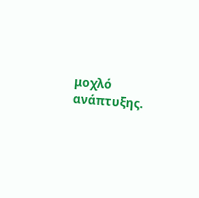μοχλό ανάπτυξης.